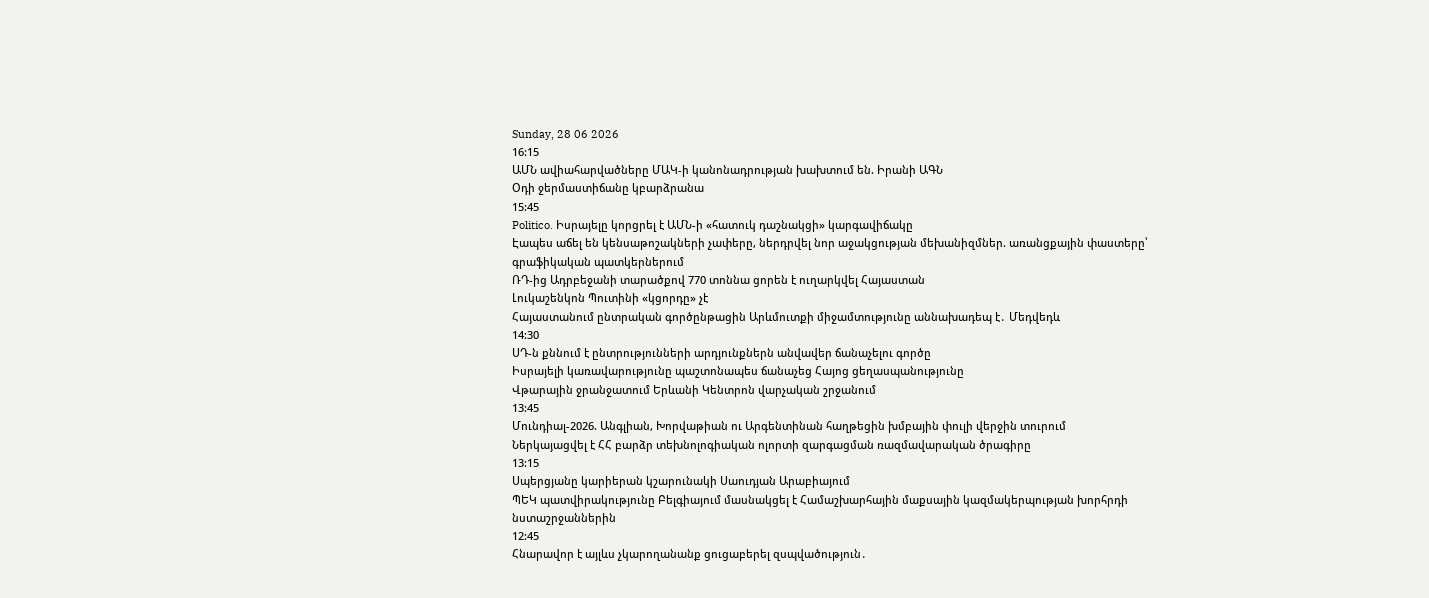Sunday, 28 06 2026
16:15
ԱՄՆ ավիահարվածները ՄԱԿ-ի կանոնադրության խախտում են. Իրանի ԱԳՆ
Օդի ջերմաստիճանը կբարձրանա
15:45
Politico. Իսրայելը կորցրել է ԱՄՆ-ի «հատուկ դաշնակցի» կարգավիճակը
Էապես աճել են կենսաթոշակների չափերը, ներդրվել նոր աջակցության մեխանիզմներ. առանցքային փաստերը՝ գրաֆիկական պատկերներում
ՌԴ-ից Ադրբեջանի տարածքով 770 տոննա ցորեն է ուղարկվել Հայաստան
Լուկաշենկոն Պուտինի «կցորդը» չէ
Հայաստանում ընտրական գործընթացին Արևմուտքի միջամտությունը աննախադեպ է․ Մեդվեդև
14:30
ՍԴ-ն քննում է ընտրությունների արդյունքներն անվավեր ճանաչելու գործը
Իսրայելի կառավարությունը պաշտոնապես ճանաչեց Հայոց ցեղասպանությունը
Վթարային ջրանջատում Երևանի Կենտրոն վարչական շրջանում
13:45
Մունդիալ-2026. Անգլիան, Խորվաթիան ու Արգենտինան հաղթեցին խմբային փուլի վերջին տուրում
Ներկայացվել է ՀՀ բարձր տեխնոլոգիական ոլորտի զարգացման ռազմավարական ծրագիրը
13:15
Սպերցյանը կարիերան կշարունակի Սաուդյան Արաբիայում
ՊԵԿ պատվիրակությունը Բելգիայում մասնակցել է Համաշխարհային մաքսային կազմակերպության խորհրդի նստաշրջաններին
12:45
Հնարավոր է այլևս չկարողանանք ցուցաբերել զսպվածություն․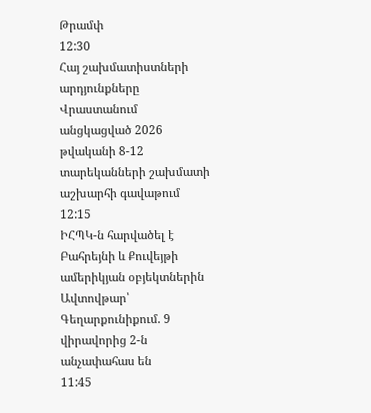Թրամփ
12:30
Հայ շախմատիստների արդյունքները Վրաստանում անցկացված 2026 թվականի 8-12 տարեկանների շախմատի աշխարհի գավաթում
12:15
ԻՀՊԿ-ն հարվածել է Բահրեյնի և Քուվեյթի ամերիկյան օբյեկտներին
Ավտովթար՝ Գեղարքունիքում. 9 վիրավորից 2-ն անչափահաս են
11:45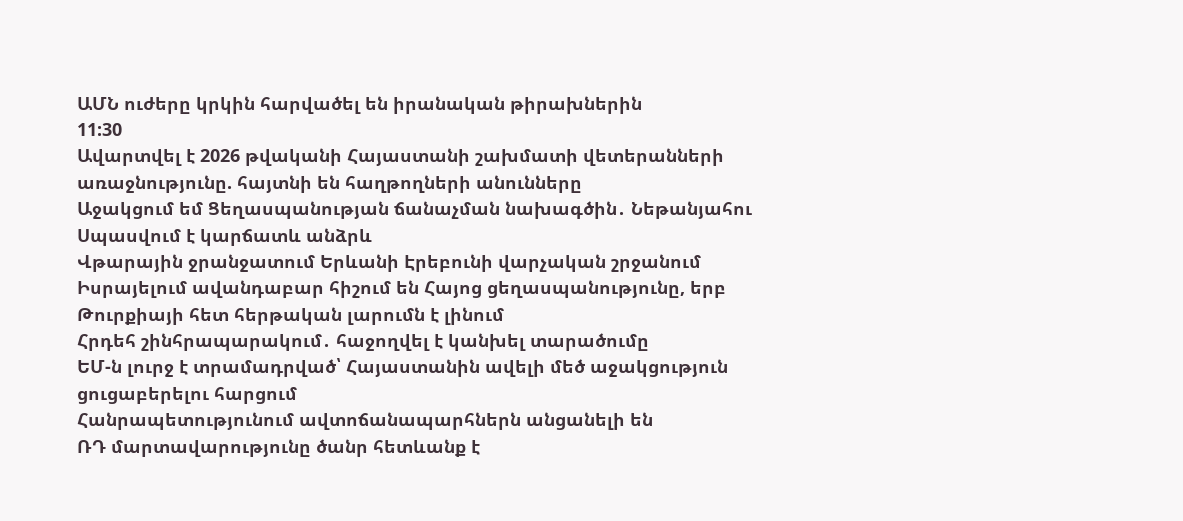ԱՄՆ ուժերը կրկին հարվածել են իրանական թիրախներին
11:30
Ավարտվել է 2026 թվականի Հայաստանի շախմատի վետերանների առաջնությունը. հայտնի են հաղթողների անունները
Աջակցում եմ Ցեղասպանության ճանաչման նախագծին․ Նեթանյահու
Սպասվում է կարճատև անձրև
Վթարային ջրանջատում Երևանի Էրեբունի վարչական շրջանում
Իսրայելում ավանդաբար հիշում են Հայոց ցեղասպանությունը, երբ Թուրքիայի հետ հերթական լարումն է լինում
Հրդեհ շինհրապարակում․ հաջողվել է կանխել տարածումը
ԵՄ-ն լուրջ է տրամադրված՝ Հայաստանին ավելի մեծ աջակցություն ցուցաբերելու հարցում
Հանրապետությունում ավտոճանապարհներն անցանելի են
ՌԴ մարտավարությունը ծանր հետևանք է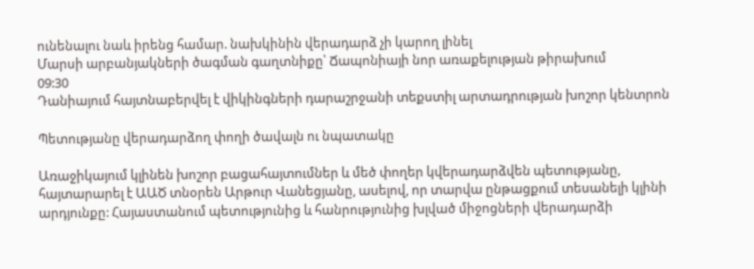ունենալու նաև իրենց համար. նախկինին վերադարձ չի կարող լինել
Մարսի արբանյակների ծագման գաղտնիքը՝ Ճապոնիայի նոր առաքելության թիրախում
09:30
Դանիայում հայտնաբերվել է վիկինգների դարաշրջանի տեքստիլ արտադրության խոշոր կենտրոն

Պետությանը վերադարձող փողի ծավալն ու նպատակը

Առաջիկայում կլինեն խոշոր բացահայտումներ և մեծ փողեր կվերադարձվեն պետությանը, հայտարարել է ԱԱԾ տնօրեն Արթուր Վանեցյանը, ասելով, որ տարվա ընթացքում տեսանելի կլինի արդյունքը: Հայաստանում պետությունից և հանրությունից խլված միջոցների վերադարձի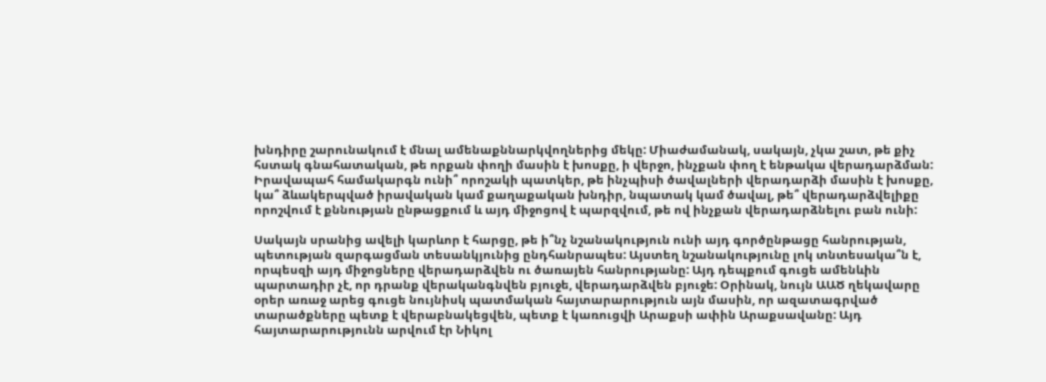խնդիրը շարունակում է մնալ ամենաքննարկվողներից մեկը: Միաժամանակ, սակայն, չկա շատ, թե քիչ հստակ գնահատական, թե որքան փողի մասին է խոսքը, ի վերջո, ինչքան փող է ենթակա վերադարձման: Իրավապահ համակարգն ունի՞ որոշակի պատկեր, թե ինչպիսի ծավալների վերադարձի մասին է խոսքը, կա՞ ձևակերպված իրավական կամ քաղաքական խնդիր, նպատակ կամ ծավալ, թե՞ վերադարձվելիքը որոշվում է քննության ընթացքում և այդ միջոցով է պարզվում, թե ով ինչքան վերադարձնելու բան ունի:

Սակայն սրանից ավելի կարևոր է հարցը, թե ի՞նչ նշանակություն ունի այդ գործընթացը հանրության, պետության զարգացման տեսանկյունից ընդհանրապես: Այստեղ նշանակությունը լոկ տնտեսակա՞ն է, որպեսզի այդ միջոցները վերադարձվեն ու ծառայեն հանրությանը: Այդ դեպքում գուցե ամենևին պարտադիր չէ, որ դրանք վերականգնվեն բյուջե, վերադարձվեն բյուջե: Օրինակ, նույն ԱԱԾ ղեկավարը օրեր առաջ արեց գուցե նույնիսկ պատմական հայտարարություն այն մասին, որ ազատագրված տարածքները պետք է վերաբնակեցվեն, պետք է կառուցվի Արաքսի ափին Արաքսավանը: Այդ հայտարարությունն արվում էր Նիկոլ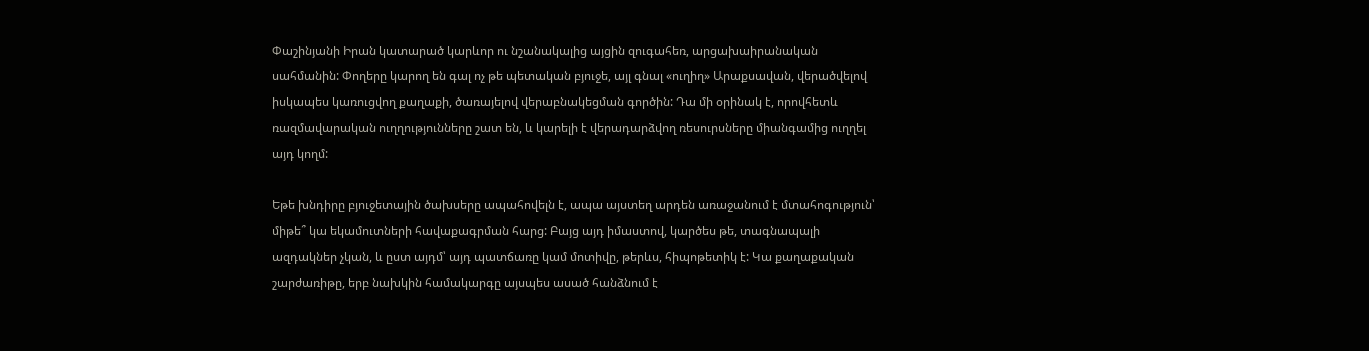Փաշինյանի Իրան կատարած կարևոր ու նշանակալից այցին զուգահեռ, արցախաիրանական սահմանին: Փողերը կարող են գալ ոչ թե պետական բյուջե, այլ գնալ «ուղիղ» Արաքսավան, վերածվելով իսկապես կառուցվող քաղաքի, ծառայելով վերաբնակեցման գործին: Դա մի օրինակ է, որովհետև ռազմավարական ուղղությունները շատ են, և կարելի է վերադարձվող ռեսուրսները միանգամից ուղղել այդ կողմ:

Եթե խնդիրը բյուջետային ծախսերը ապահովելն է, ապա այստեղ արդեն առաջանում է մտահոգություն՝ միթե՞ կա եկամուտների հավաքագրման հարց: Բայց այդ իմաստով, կարծես թե, տագնապալի ազդակներ չկան, և ըստ այդմ՝ այդ պատճառը կամ մոտիվը, թերևս, հիպոթետիկ է: Կա քաղաքական շարժառիթը, երբ նախկին համակարգը այսպես ասած հանձնում է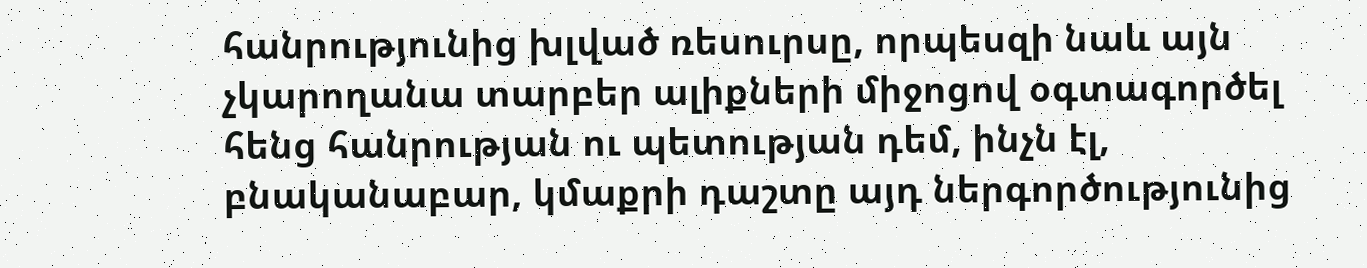հանրությունից խլված ռեսուրսը, որպեսզի նաև այն չկարողանա տարբեր ալիքների միջոցով օգտագործել հենց հանրության ու պետության դեմ, ինչն էլ, բնականաբար, կմաքրի դաշտը այդ ներգործությունից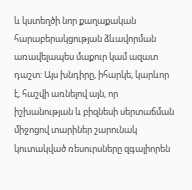և կստեղծի նոր քաղաքական հարաբերակցության ձևավորման առավելապես մաքուր կամ ազատ դաշտ: Այս խնդիրը, իհարկե, կարևոր է, հաշվի առնելով այն, որ իշխանության և բիզնեսի սերտաճման միջոցով տարիներ շարունակ կուտակված ռեսուրսները զգալիորեն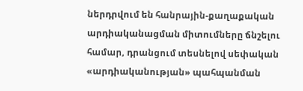ներդրվում են հանրային-քաղաքական արդիականացման միտումները ճնշելու համար, դրանցում տեսնելով սեփական «արդիականության» պահպանման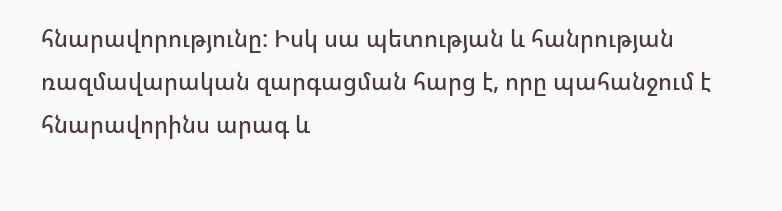հնարավորությունը: Իսկ սա պետության և հանրության ռազմավարական զարգացման հարց է, որը պահանջում է հնարավորինս արագ և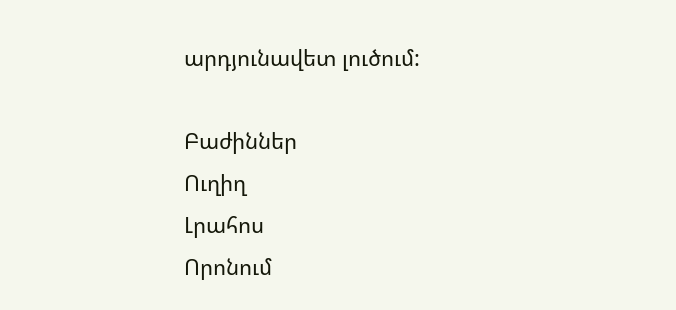արդյունավետ լուծում:

Բաժիններ
Ուղիղ
Լրահոս
Որոնում